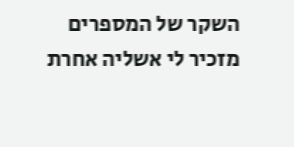השקר של המספרים מזכיר לי אשליה אחרת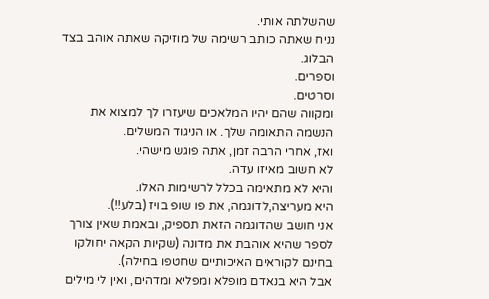שהשלתה אותי.
נניח שאתה כותב רשימה של מוזיקה שאתה אוהב בצד הבלוג.
וספרים.
וסרטים.
ומקווה שהם יהיו המלאכים שיעזרו לך למצוא את הנשמה התאומה שלך. או הניגוד המשלים.
ואז, אחרי הרבה זמן, אתה פוגש מישהי.
לא חשוב מאיזו עדה.
והיא לא מתאימה בכלל לרשימות האלו.
היא מעריצה,לדוגמה, את פו שופ בויז (בלע!!).
אני חושב שהדוגמה הזאת תספיק, ובאמת שאין צורך לספר שהיא אוהבת את מדונה (שקיות הקאה יחולקו בחינם לקוראים האיכותיים שחטפו בחילה).
אבל היא בנאדם מופלא ומפליא ומדהים, ואין לי מילים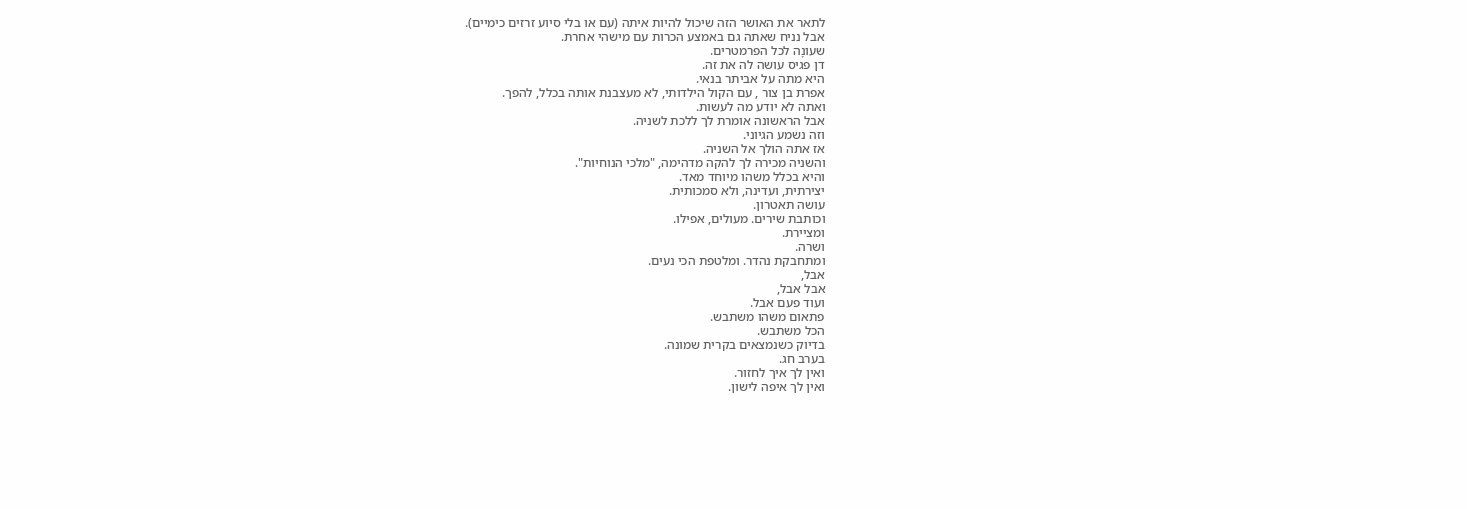לתאר את האושר הזה שיכול להיות איתה (עם או בלי סיוע זרזים כימיים).
אבל נניח שאתה גם באמצע הכרות עם מישהי אחרת.
שעונָה לכל הפרמטרים.
דן פגיס עושה לה את זה.
היא מתה על אביתר בנאי.
אפרת בן צור , עם הקול הילדותי, לא מעצבנת אותה בכלל, להפך.
ואתה לא יודע מה לעשות.
אבל הראשונה אומרת לך ללכת לשניה.
וזה נשמע הגיוני.
אז אתה הולך אל השניה.
והשניה מכירה לך להקה מדהימה, "מלכי הנוחיות".
והיא בכלל משהו מיוחד מאד.
יצירתית, ועדינה, ולא סמכותית.
עושה תאטרון.
וכותבת שירים. מעולים, אפילו.
ומציירת.
ושרה.
ומתחבקת נהדר. ומלטפת הכי נעים.
אבל,
אבל אבל,
ועוד פעם אבל.
פתאום משהו משתבש.
הכל משתבש.
בדיוק כשנמצאים בקרית שמונה.
בערב חג.
ואין לך איך לחזור.
ואין לך איפה לישון.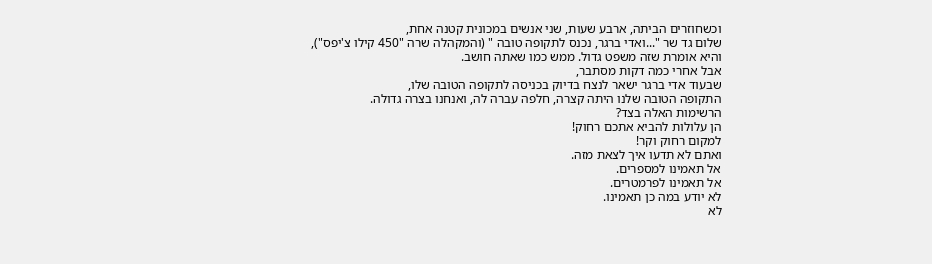וכשחוזרים הביתה, ארבע שעות, שני אנשים במכונית קטנה אחת,
שלום גד שר "...ואדי ברגר, נכנס לתקופה טובה " (והמקהלה שרה "450 קילו צ'יפס"),
והיא אומרת שזה משפט גדול. ממש כמו שאתה חושב.
אבל אחרי כמה דקות מסתבר,
שבעוד אדי ברגר ישאר לנצח בדיוק בכניסה לתקופה הטובה שלו,
התקופה הטובה שלנו היתה קצרה, חלפה עברה לה, ואנחנו בצרה גדולה.
הרשימות האלה בצד?
הן עלולות להביא אתכם רחוק!
למקום רחוק וקר!
ואתם לא תדעו איך לצאת מזה.
אל תאמינו למספרים.
אל תאמינו לפרמטרים.
לא יודע במה כן תאמינו.
לא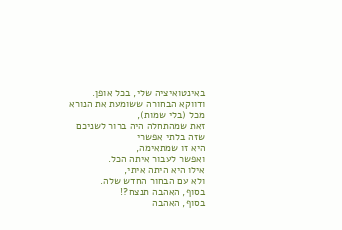באינטואיציה שלי, בכל אופן.
ודווקא הבחורה ששומעת את הנורא מכל (בלי שמות),
זאת שמהתחלה היה ברור לשניכם שזה בלתי אפשרי
היא זו שמתאימה,
ואפשר לעבור איתה הכל.
אילו היא היתה איתי,
ולא עם הבחור החדש שלה.
בסוף, האהבה תנצח?!
בסוף, האהבה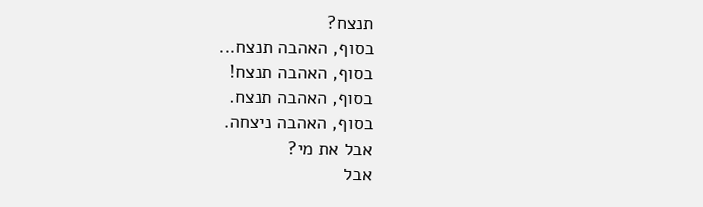תנצח?
בסוף, האהבה תנצח...
בסוף, האהבה תנצח!
בסוף, האהבה תנצח.
בסוף, האהבה ניצחה.
אבל את מי?
אבל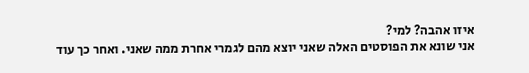איזו אהבה? למי?
אני שונא את הפוסטים האלה שאני יוצא מהם לגמרי אחרת ממה שאני. ואחר כך עוד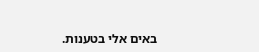באים אלי בטענות.